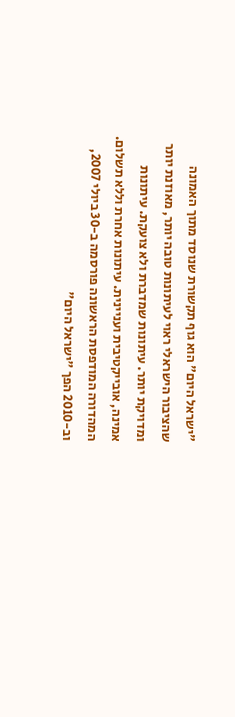"ישראל היום" הוא גוף תקשורת שנוסד מתוך האמונה שהציבור הישראלי ראוי לעיתונות טובה יותר, מאוזנת יותר ומדויקת יותר. עיתונות שמדברת ולא צועקת. עיתונות אמינה, אובייקטיבית ועניינית. עיתונות אחרת וללא תשלום. המהדורה המודפסת הראשונה פורסמה ב-30 ביולי 2007, וב-2010 הפך "ישראל היום"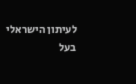לעיתון הישראלי בעל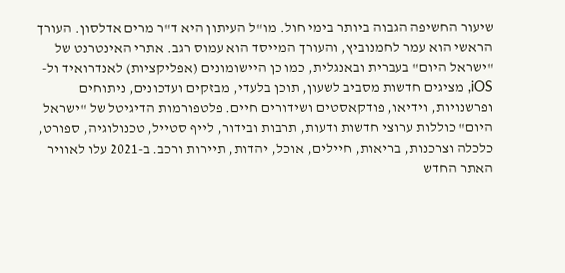שיעור החשיפה הגבוה ביותר בימי חול. מו"ל העיתון היא ד"ר מרים אדלסון. העורך הראשי הוא עמר לחמנוביץ, והעורך המייסד הוא עמוס רגב. אתרי האינטרנט של "ישראל היום" בעברית ובאנגלית, כמו כן היישומונים (אפליקציות) לאנדרואיד ול-iOS, מציגים חדשות מסביב לשעון, תוכן בלעדי, מבזקים ועדכונים, ניתוחים ופרשנויות, וידיאו, פודקאסטים ושידורים חיים. פלטפורמות הדיגיטל של "ישראל היום" כוללות ערוצי חדשות ודעות, תרבות ובידור, לייף סטייל, טכנולוגיה, ספורט, כלכלה וצרכנות, בריאות, חיילים, אוכל, יהדות, תיירות ורכב. ב-2021 עלו לאוויר האתר החדש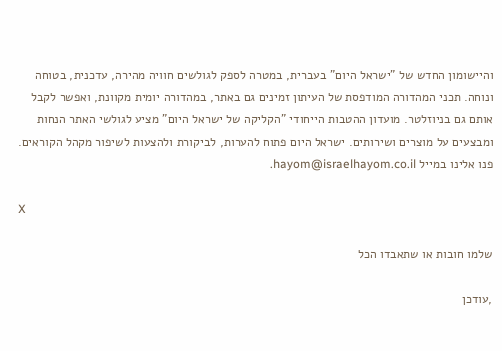והיישומון החדש של "ישראל היום" בעברית, במטרה לספק לגולשים חוויה מהירה, עדכנית, בטוחה ונוחה. תכני המהדורה המודפסת של העיתון זמינים גם באתר, במהדורה יומית מקוונת, ואפשר לקבל אותם גם בניוזלטר. מועדון ההטבות הייחודי "הקליקה של ישראל היום" מציע לגולשי האתר הנחות ומבצעים על מוצרים ושירותים. ישראל היום פתוח להערות, לביקורת ולהצעות לשיפור מקהל הקוראים. פנו אלינו במייל hayom@israelhayom.co.il.

X

שלמו חובות או שתאבדו הכל

,עודכן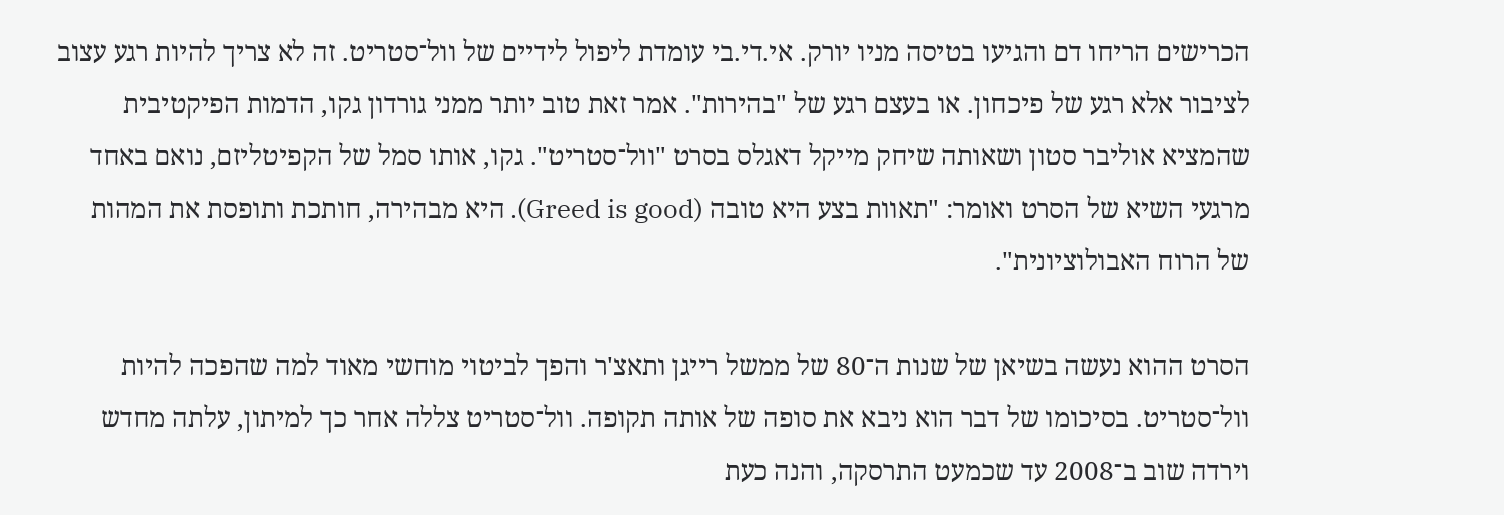הכרישים הריחו דם והגיעו בטיסה מניו יורק. אי.די.בי עומדת ליפול לידיים של וול־סטריט. זה לא צריך להיות רגע עצוב לציבור אלא רגע של פיכחון. או בעצם רגע של "בהירות". אמר זאת טוב יותר ממני גורדון גקו, הדמות הפיקטיבית שהמציא אוליבר סטון ושאותה שיחק מייקל דאגלס בסרט "וול־סטריט". גקו, אותו סמל של הקפיטליזם, נואם באחד מרגעי השיא של הסרט ואומר: "תאוות בצע היא טובה (Greed is good). היא מבהירה, חותכת ותופסת את המהות של הרוח האבולוציונית".

הסרט ההוא נעשה בשיאן של שנות ה־80 של ממשל רייגן ותאצ'ר והפך לביטוי מוחשי מאוד למה שהפכה להיות וול־סטריט. בסיכומו של דבר הוא ניבא את סופה של אותה תקופה. וול־סטריט צללה אחר כך למיתון, עלתה מחדש וירדה שוב ב־2008 עד שכמעט התרסקה, והנה כעת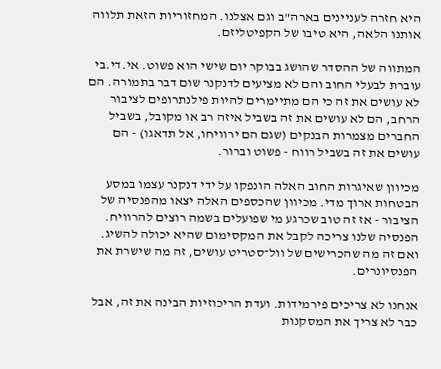היא חזרה לעניינים בארה"ב וגם אצלנו. המחזוריות הזאת תלווה אותנו הלאה, היא טיבו של הקפיטליזם.

המתווה של ההסדר שהושג בבוקר יום שישי הוא פשוט. אי.די.בי עוברת לבעלי החוב והם לא מציעים לדנקנר שום דבר בתמורה. הם לא עושים את זה כי הם מתיימרים להיות פילנתרופים לציבור הרחב, הם לא עושים את זה בשביל איזה רב או מקובל, בשביל החברים מצמרות הבנקים (שגם הם ירוויחו, אל תדאגו) - הם עושים את זה בשביל רווח - פשוט וברור.

מכיוון שאיגרות החוב האלה הונפקו על ידי דנקנר עצמו במסע הבטחות ארוך מדי. מכיוון שהכספים האלה יצאו מהפנסיה של הציבור - אז זה טוב שכרגע מי שפועלים בשמה רוצים להרוויח. הפנסיה שלנו צריכה לקבל את המקסימום שהיא יכולה להשיג. ואם זה מה שהכרישים של וול־סטריט עושים, זה מה שישרת את הפנסיונרים.

אנחנו לא צריכים פירמידות. ועדת הריכוזיות הבינה את זה, אבל כבר לא צריך את המסקנות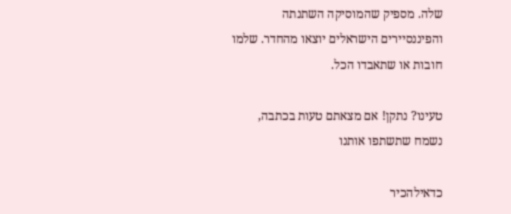שלה. מספיק שהמוסיקה השתנתה והפיננסיירים הישראלים יוצאו מהחדר. שלמו חובות או שתאבדו הכל.

טעינו? נתקן! אם מצאתם טעות בכתבה, נשמח שתשתפו אותנו

כדאילהכיר